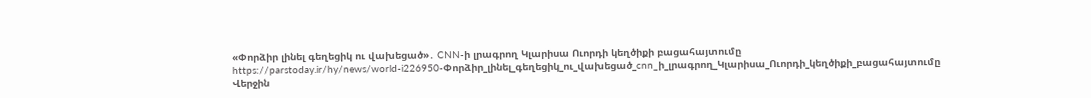«Փորձիր լինել գեղեցիկ ու վախեցած»․ CNN-ի լրագրող Կլարիսա Ուորդի կեղծիքի բացահայտումը
https://parstoday.ir/hy/news/world-i226950-Փորձիր_լինել_գեղեցիկ_ու_վախեցած_cnn_ի_լրագրող_Կլարիսա_Ուորդի_կեղծիքի_բացահայտումը
Վերջին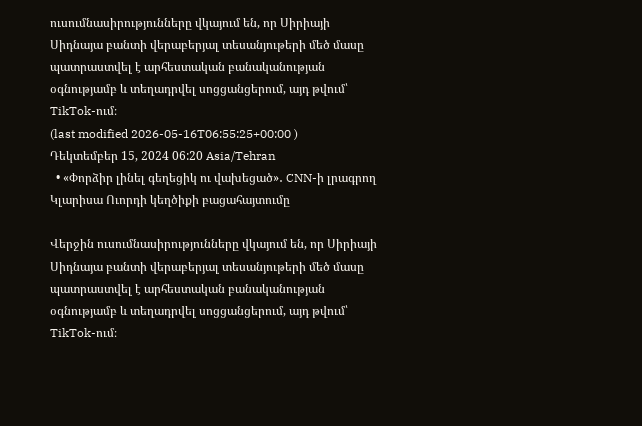ուսումնասիրությունները վկայում են, որ Սիրիայի Սիդնայա բանտի վերաբերյալ տեսանյութերի մեծ մասը պատրաստվել է արհեստական բանականության օգնությամբ և տեղադրվել սոցցանցերում, այդ թվում՝ TikTok-ում։
(last modified 2026-05-16T06:55:25+00:00 )
Դեկտեմբեր 15, 2024 06:20 Asia/Tehran
  • «Փորձիր լինել գեղեցիկ ու վախեցած»․ CNN-ի լրագրող Կլարիսա Ուորդի կեղծիքի բացահայտումը

Վերջին ուսումնասիրությունները վկայում են, որ Սիրիայի Սիդնայա բանտի վերաբերյալ տեսանյութերի մեծ մասը պատրաստվել է արհեստական բանականության օգնությամբ և տեղադրվել սոցցանցերում, այդ թվում՝ TikTok-ում։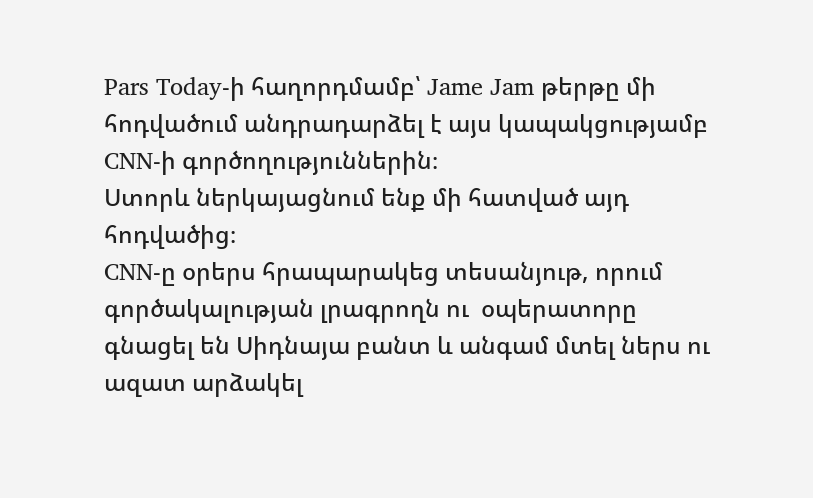Pars Today-ի հաղորդմամբ՝ Jame Jam թերթը մի հոդվածում անդրադարձել է այս կապակցությամբ CNN-ի գործողություններին։
Ստորև ներկայացնում ենք մի հատված այդ հոդվածից։
CNN-ը օրերս հրապարակեց տեսանյութ, որում գործակալության լրագրողն ու  օպերատորը գնացել են Սիդնայա բանտ և անգամ մտել ներս ու ազատ արձակել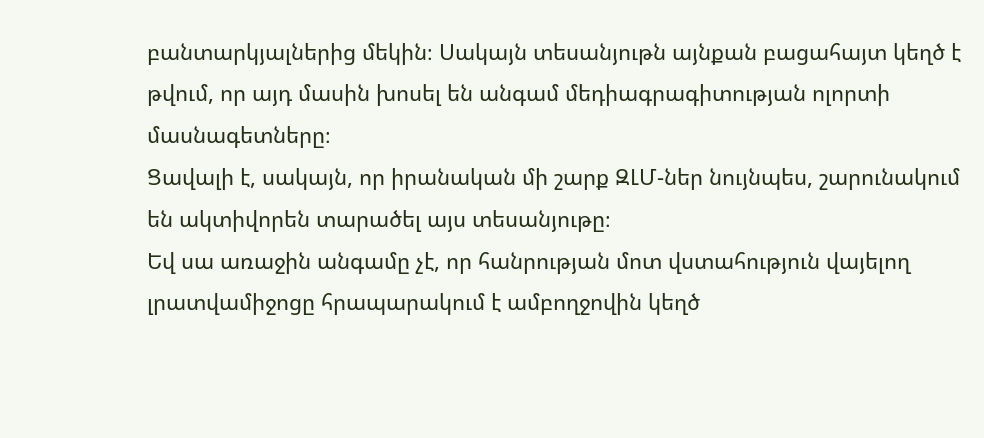բանտարկյալներից մեկին։ Սակայն տեսանյութն այնքան բացահայտ կեղծ է թվում, որ այդ մասին խոսել են անգամ մեդիագրագիտության ոլորտի մասնագետները։
Ցավալի է, սակայն, որ իրանական մի շարք ԶԼՄ-ներ նույնպես, շարունակում են ակտիվորեն տարածել այս տեսանյութը։
Եվ սա առաջին անգամը չէ, որ հանրության մոտ վստահություն վայելող լրատվամիջոցը հրապարակում է ամբողջովին կեղծ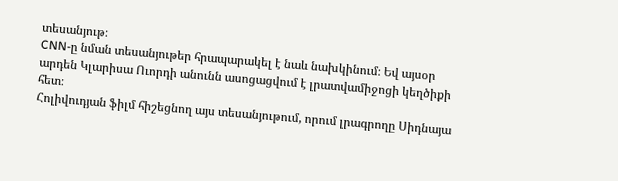տեսանյութ։
CNN-ը նման տեսանյութեր հրապարակել է նաև նախկինում։ Եվ այսօր արդեն Կլարիսա Ուորդի անունն ասոցացվում է լրատվամիջոցի կեղծիքի հետ։
Հոլիվուդյան ֆիլմ հիշեցնող այս տեսանյութում, որում լրագրողը Սիդնայա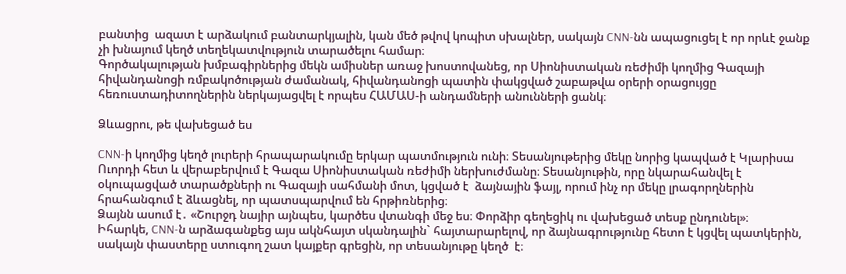բանտից  ազատ է արձակում բանտարկյալին, կան մեծ թվով կոպիտ սխալներ, սակայն CNN-նն ապացուցել է որ որևէ ջանք չի խնայում կեղծ տեղեկատվություն տարածելու համար։
Գործակալության խմբագիրներից մեկն ամիսներ առաջ խոստովանեց, որ Սիոնիստական ռեժիմի կողմից Գազայի հիվանդանոցի ռմբակոծության ժամանակ, հիվանդանոցի պատին փակցված շաբաթվա օրերի օրացույցը հեռուստադիտողներին ներկայացվել է որպես ՀԱՄԱՍ-ի անդամների անունների ցանկ։

Ձևացրու, թե վախեցած ես

CNN-ի կողմից կեղծ լուրերի հրապարակումը երկար պատմություն ունի։ Տեսանյութերից մեկը նորից կապված է Կլարիսա Ուորդի հետ և վերաբերվում է Գազա Սիոնիստական ռեժիմի ներխուժմանը։ Տեսանյութին, որը նկարահանվել է օկուպացված տարածքների ու Գազայի սահմանի մոտ, կցված է  ձայնային ֆայլ, որում ինչ որ մեկը լրագորղներին հրահանգում է ձևացնել, որ պատսպարվում են հրթիռներից։
Ձայնն ասում է․ «Շուրջդ նայիր այնպես, կարծես վտանգի մեջ ես։ Փորձիր գեղեցիկ ու վախեցած տեսք ընդունել»։
Իհարկե, CNN-ն արձագանքեց այս ակնհայտ սկանդալին` հայտարարելով, որ ձայնագրությունը հետո է կցվել պատկերին, սակայն փաստերը ստուգող շատ կայքեր գրեցին, որ տեսանյութը կեղծ  է։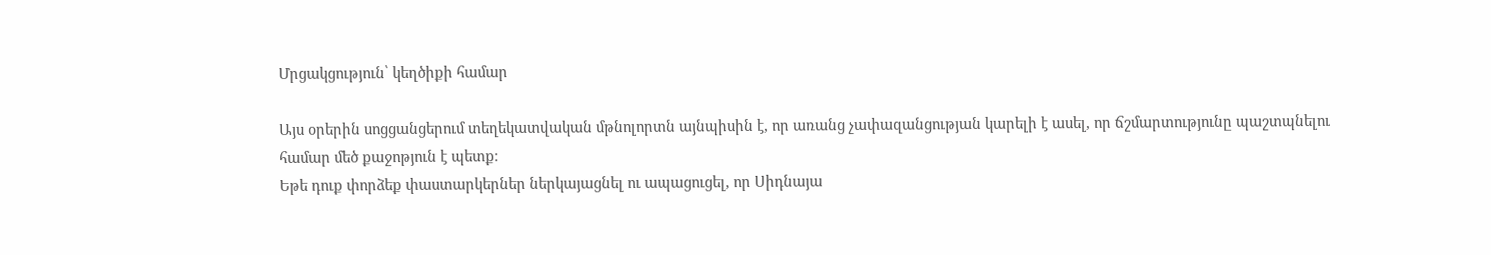Մրցակցություն՝ կեղծիքի համար

Այս օրերին սոցցանցերում տեղեկատվական մթնոլորտն այնպիսին է, որ առանց չափազանցության կարելի է ասել, որ ճշմարտությունը պաշտպնելու համար մեծ քաջոթյուն է պետք։
Եթե դուք փորձեք փաստարկերներ ներկայացնել ու ապացուցել, որ Սիդնայա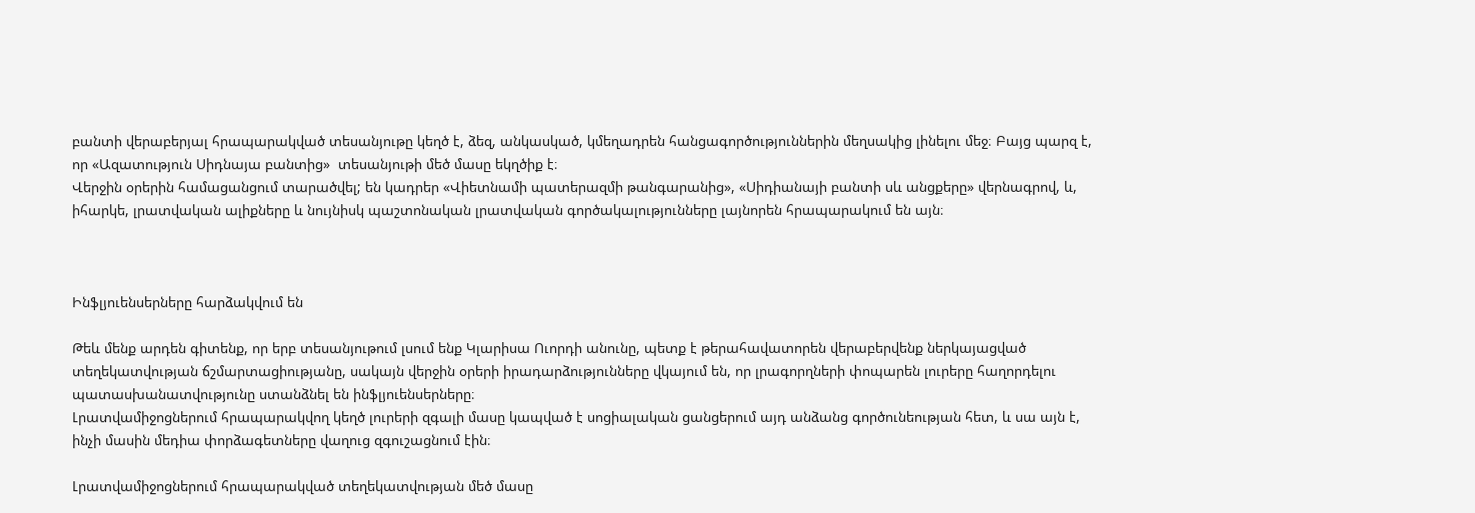բանտի վերաբերյալ հրապարակված տեսանյութը կեղծ է, ձեզ, անկասկած, կմեղադրեն հանցագործություններին մեղսակից լինելու մեջ։ Բայց պարզ է, որ «Ազատություն Սիդնայա բանտից»  տեսանյութի մեծ մասը եկղծիք է։
Վերջին օրերին համացանցում տարածվել; են կադրեր «Վիետնամի պատերազմի թանգարանից», «Սիդիանայի բանտի սև անցքերը» վերնագրով, և, իհարկե, լրատվական ալիքները և նույնիսկ պաշտոնական լրատվական գործակալությունները լայնորեն հրապարակում են այն։



Ինֆլյուենսերները հարձակվում են

Թեև մենք արդեն գիտենք, որ երբ տեսանյութում լսում ենք Կլարիսա Ուորդի անունը, պետք է թերահավատորեն վերաբերվենք ներկայացված տեղեկատվության ճշմարտացիությանը, սակայն վերջին օրերի իրադարձությունները վկայում են, որ լրագորղների փոպարեն լուրերը հաղորդելու պատասխանատվությունը ստանձնել են ինֆլյուենսերները։
Լրատվամիջոցներում հրապարակվող կեղծ լուրերի զգալի մասը կապված է սոցիալական ցանցերում այդ անձանց գործունեության հետ, և սա այն է, ինչի մասին մեդիա փորձագետները վաղուց զգուշացնում էին։

Լրատվամիջոցներում հրապարակված տեղեկատվության մեծ մասը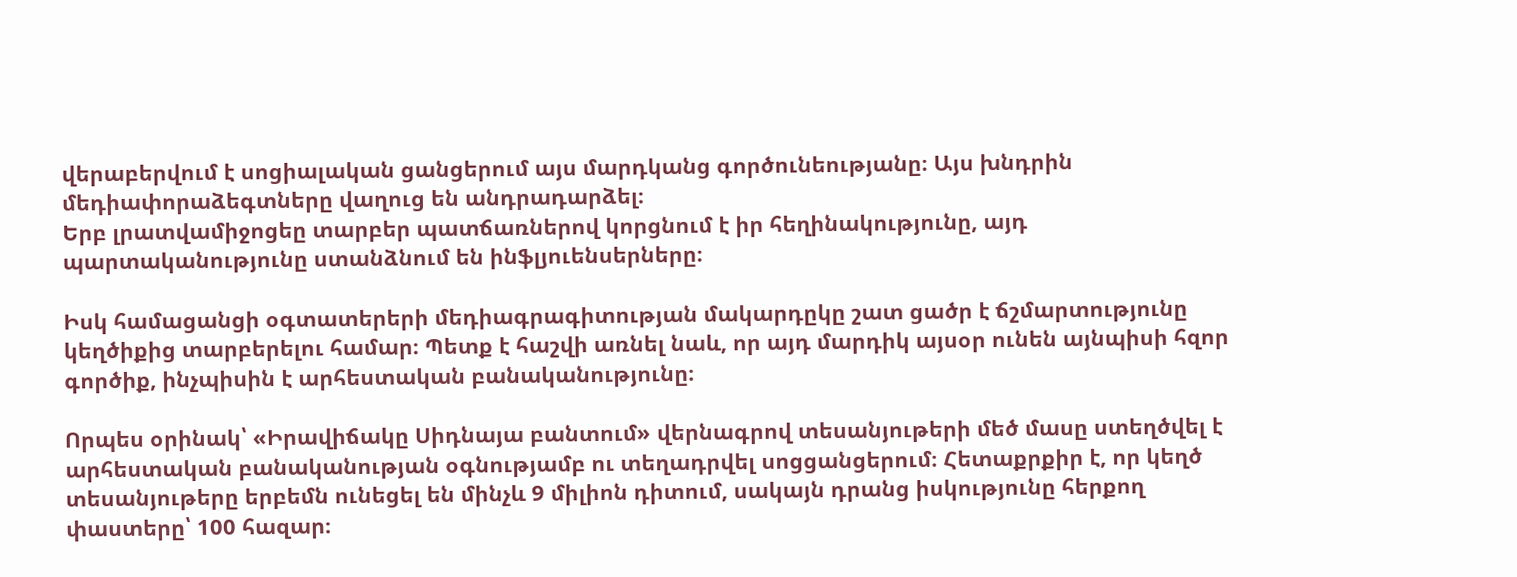վերաբերվում է սոցիալական ցանցերում այս մարդկանց գործունեությանը։ Այս խնդրին մեդիափորաձեգտները վաղուց են անդրադարձել։
Երբ լրատվամիջոցեը տարբեր պատճառներով կորցնում է իր հեղինակությունը, այդ պարտականությունը ստանձնում են ինֆլյուենսերները։

Իսկ համացանցի օգտատերերի մեդիագրագիտության մակարդըկը շատ ցածր է ճշմարտությունը կեղծիքից տարբերելու համար։ Պետք է հաշվի առնել նաև, որ այդ մարդիկ այսօր ունեն այնպիսի հզոր գործիք, ինչպիսին է արհեստական բանականությունը։

Որպես օրինակ՝ «Իրավիճակը Սիդնայա բանտում» վերնագրով տեսանյութերի մեծ մասը ստեղծվել է արհեստական բանականության օգնությամբ ու տեղադրվել սոցցանցերում։ Հետաքրքիր է, որ կեղծ տեսանյութերը երբեմն ունեցել են մինչև 9 միլիոն դիտում, սակայն դրանց իսկությունը հերքող փաստերը՝ 100 հազար։